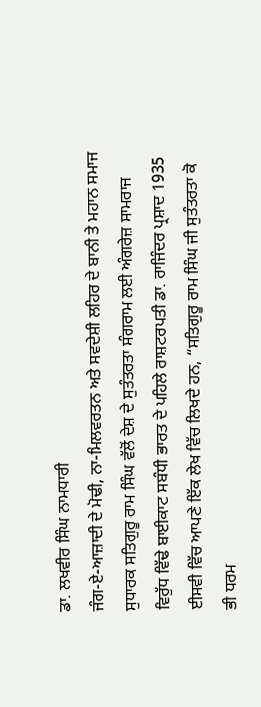ਡਾ. ਲਖਵੀਰ ਸਿੰਘ ਨਾਮਧਾਰੀ
ਜੰਗ-ਏ-ਆਜ਼ਾਦੀ ਦੇ ਮੋਢੀ, ਨਾ-ਮਿਲਵਰਤਨ ਅਤੇ ਸਵਦੇਸ਼ੀ ਲਹਿਰ ਦੇ ਬਾਨੀ ਤੇ ਮਹਾਨ ਸਮਾਜ ਸੁਧਾਰਕ ਸਤਿਗੁਰੂ ਰਾਮ ਸਿੰਘ ਵੱਲੋਂ ਦੇਸ਼ ਦੇ ਸੁਤੰਤਰਤਾ ਸੰਗਰਾਮ ਲਈ ਅੰਗਰੇਜ਼ ਸਾਮਰਾਜ ਵਿਰੁੱਧ ਵਿੱਢੇ ਬਾਈਕਾਟ ਸਬੰਧੀ ਭਾਰਤ ਦੇ ਪਹਿਲੇ ਰਾਸ਼ਟਰਪਤੀ ਡਾ. ਰਾਜਿੰਦਰ ਪ੍ਰਸ਼ਾਦ 1935 ਈਸਵੀ ਵਿੱਚ ਆਪਣੇ ਇੱਕ ਲੇਖ ਵਿੱਚ ਲਿਖਦੇ ਹਨ, “ਸਤਿਗੁਰੂ ਰਾਮ ਸਿੰਘ ਜੀ ਸੁਤੰਤਰਤਾ ਕੋ ਭੀ ਧਰਮ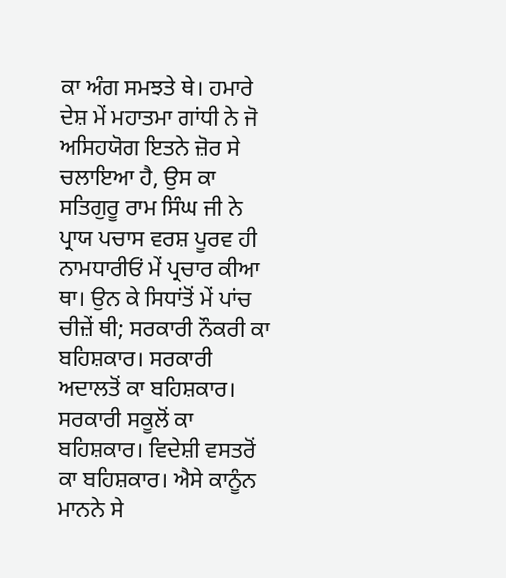ਕਾ ਅੰਗ ਸਮਝਤੇ ਥੇ। ਹਮਾਰੇ ਦੇਸ਼ ਮੇਂ ਮਹਾਤਮਾ ਗਾਂਧੀ ਨੇ ਜੋ ਅਸਿਹਯੋਗ ਇਤਨੇ ਜ਼ੋਰ ਸੇ ਚਲਾਇਆ ਹੈ, ਉਸ ਕਾ ਸਤਿਗੁਰੂ ਰਾਮ ਸਿੰਘ ਜੀ ਨੇ ਪ੍ਰਾਯ ਪਚਾਸ ਵਰਸ਼ ਪੂਰਵ ਹੀ ਨਾਮਧਾਰੀਓਂ ਮੇਂ ਪ੍ਰਚਾਰ ਕੀਆ ਥਾ। ਉਨ ਕੇ ਸਿਧਾਂਤੋਂ ਮੇਂ ਪਾਂਚ ਚੀਜ਼ੇਂ ਥੀ; ਸਰਕਾਰੀ ਨੌਕਰੀ ਕਾ ਬਹਿਸ਼ਕਾਰ। ਸਰਕਾਰੀ ਅਦਾਲਤੋਂ ਕਾ ਬਹਿਸ਼ਕਾਰ। ਸਰਕਾਰੀ ਸਕੂਲੋਂ ਕਾ ਬਹਿਸ਼ਕਾਰ। ਵਿਦੇਸ਼ੀ ਵਸਤਰੋਂ ਕਾ ਬਹਿਸ਼ਕਾਰ। ਐਸੇ ਕਾਨੂੰਨ ਮਾਨਨੇ ਸੇ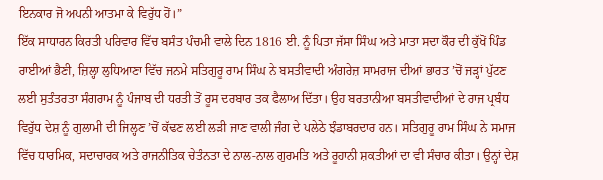ਇਨਕਾਰ ਜੋ ਅਪਨੀ ਆਤਮਾ ਕੇ ਵਿਰੁੱਧ ਹੋਂ।”
ਇੱਕ ਸਾਧਾਰਨ ਕਿਰਤੀ ਪਰਿਵਾਰ ਵਿੱਚ ਬਸੰਤ ਪੰਚਮੀ ਵਾਲੇ ਦਿਨ 1816 ਈ. ਨੂੰ ਪਿਤਾ ਜੱਸਾ ਸਿੰਘ ਅਤੇ ਮਾਤਾ ਸਦਾ ਕੌਰ ਦੀ ਕੁੱਖੋਂ ਪਿੰਡ ਰਾਈਆਂ ਭੈਣੀ, ਜ਼ਿਲ੍ਹਾ ਲੁਧਿਆਣਾ ਵਿੱਚ ਜਨਮੇ ਸਤਿਗੁਰੂ ਰਾਮ ਸਿੰਘ ਨੇ ਬਸਤੀਵਾਦੀ ਅੰਗਰੇਜ਼ ਸਾਮਰਾਜ ਦੀਆਂ ਭਾਰਤ ’ਚੋਂ ਜੜ੍ਹਾਂ ਪੁੱਟਣ ਲਈ ਸੁਤੰਤਰਤਾ ਸੰਗਰਾਮ ਨੂੰ ਪੰਜਾਬ ਦੀ ਧਰਤੀ ਤੋਂ ਰੂਸ ਦਰਬਾਰ ਤਕ ਫੈਲਾਅ ਦਿੱਤਾ। ਉਹ ਬਰਤਾਨੀਆ ਬਸਤੀਵਾਦੀਆਂ ਦੇ ਰਾਜ ਪ੍ਰਬੰਧ ਵਿਰੁੱਧ ਦੇਸ਼ ਨੂੰ ਗੁਲਾਮੀ ਦੀ ਜਿਲ੍ਹਣ ’ਚੋਂ ਕੱਢਣ ਲਈ ਲੜੀ ਜਾਣ ਵਾਲੀ ਜੰਗ ਦੇ ਪਲੇਠੇ ਝੰਡਾਬਰਦਾਰ ਹਨ। ਸਤਿਗੁਰੂ ਰਾਮ ਸਿੰਘ ਨੇ ਸਮਾਜ ਵਿੱਚ ਧਾਰਮਿਕ, ਸਦਾਚਾਰਕ ਅਤੇ ਰਾਜਨੀਤਿਕ ਚੇਤੰਨਤਾ ਦੇ ਨਾਲ-ਨਾਲ ਗੁਰਮਤਿ ਅਤੇ ਰੂਹਾਨੀ ਸ਼ਕਤੀਆਂ ਦਾ ਵੀ ਸੰਚਾਰ ਕੀਤਾ। ਉਨ੍ਹਾਂ ਦੇਸ਼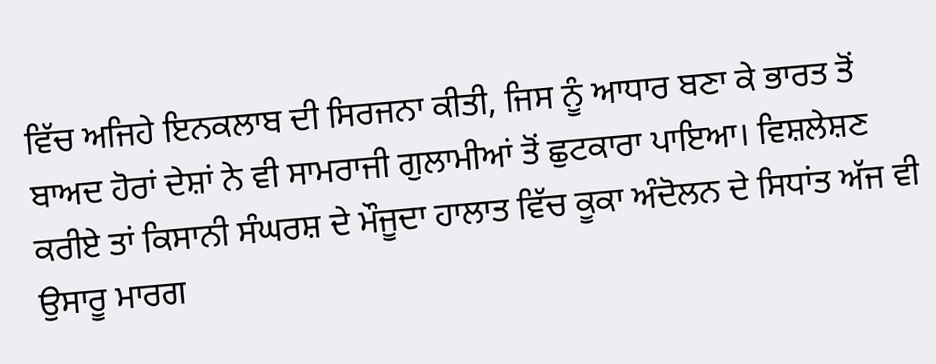ਵਿੱਚ ਅਜਿਹੇ ਇਨਕਲਾਬ ਦੀ ਸਿਰਜਨਾ ਕੀਤੀ, ਜਿਸ ਨੂੰ ਆਧਾਰ ਬਣਾ ਕੇ ਭਾਰਤ ਤੋਂ ਬਾਅਦ ਹੋਰਾਂ ਦੇਸ਼ਾਂ ਨੇ ਵੀ ਸਾਮਰਾਜੀ ਗੁਲਾਮੀਆਂ ਤੋਂ ਛੁਟਕਾਰਾ ਪਾਇਆ। ਵਿਸ਼ਲੇਸ਼ਣ ਕਰੀਏ ਤਾਂ ਕਿਸਾਨੀ ਸੰਘਰਸ਼ ਦੇ ਮੌਜੂਦਾ ਹਾਲਾਤ ਵਿੱਚ ਕੂਕਾ ਅੰਦੋਲਨ ਦੇ ਸਿਧਾਂਤ ਅੱਜ ਵੀ ਉਸਾਰੂ ਮਾਰਗ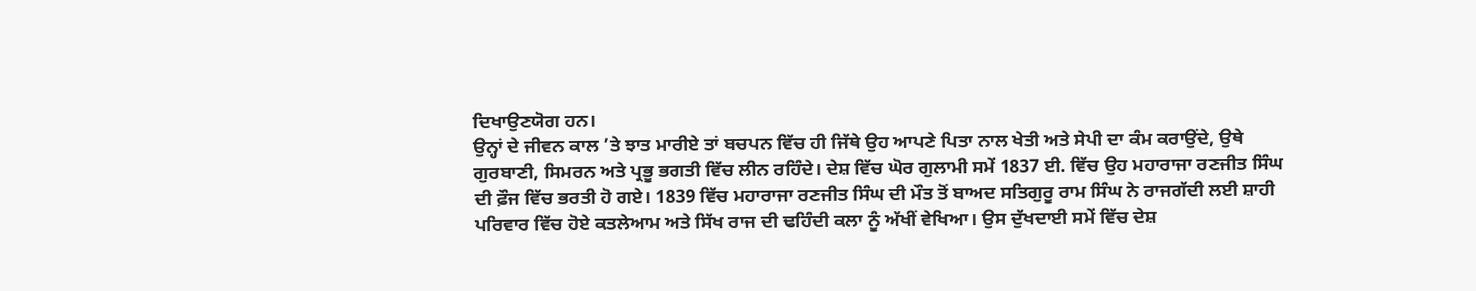ਦਿਖਾਉਣਯੋਗ ਹਨ।
ਉਨ੍ਹਾਂ ਦੇ ਜੀਵਨ ਕਾਲ ’ਤੇ ਝਾਤ ਮਾਰੀਏ ਤਾਂ ਬਚਪਨ ਵਿੱਚ ਹੀ ਜਿੱਥੇ ਉਹ ਆਪਣੇ ਪਿਤਾ ਨਾਲ ਖੇਤੀ ਅਤੇ ਸੇਪੀ ਦਾ ਕੰਮ ਕਰਾਉਂਦੇ, ਉਥੇ ਗੁਰਬਾਣੀ, ਸਿਮਰਨ ਅਤੇ ਪ੍ਰਭੂ ਭਗਤੀ ਵਿੱਚ ਲੀਨ ਰਹਿੰਦੇ। ਦੇਸ਼ ਵਿੱਚ ਘੋਰ ਗੁਲਾਮੀ ਸਮੇਂ 1837 ਈ. ਵਿੱਚ ਉਹ ਮਹਾਰਾਜਾ ਰਣਜੀਤ ਸਿੰਘ ਦੀ ਫ਼ੌਜ ਵਿੱਚ ਭਰਤੀ ਹੋ ਗਏ। 1839 ਵਿੱਚ ਮਹਾਰਾਜਾ ਰਣਜੀਤ ਸਿੰਘ ਦੀ ਮੌਤ ਤੋਂ ਬਾਅਦ ਸਤਿਗੁਰੂ ਰਾਮ ਸਿੰਘ ਨੇ ਰਾਜਗੱਦੀ ਲਈ ਸ਼ਾਹੀ ਪਰਿਵਾਰ ਵਿੱਚ ਹੋਏ ਕਤਲੇਆਮ ਅਤੇ ਸਿੱਖ ਰਾਜ ਦੀ ਢਹਿੰਦੀ ਕਲਾ ਨੂੰ ਅੱਖੀਂ ਵੇਖਿਆ। ਉਸ ਦੁੱਖਦਾਈ ਸਮੇਂ ਵਿੱਚ ਦੇਸ਼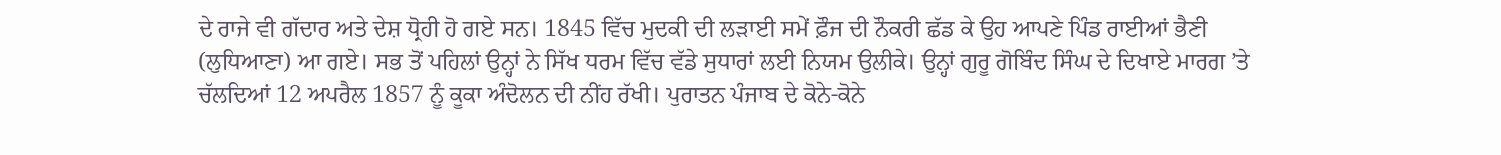ਦੇ ਰਾਜੇ ਵੀ ਗੱਦਾਰ ਅਤੇ ਦੇਸ਼ ਧ੍ਰੋਹੀ ਹੋ ਗਏ ਸਨ। 1845 ਵਿੱਚ ਮੁਦਕੀ ਦੀ ਲੜਾਈ ਸਮੇਂ ਫ਼ੌਜ ਦੀ ਨੌਕਰੀ ਛੱਡ ਕੇ ਉਹ ਆਪਣੇ ਪਿੰਡ ਰਾਈਆਂ ਭੈਣੀ (ਲੁਧਿਆਣਾ) ਆ ਗਏ। ਸਭ ਤੋਂ ਪਹਿਲਾਂ ਉਨ੍ਹਾਂ ਨੇ ਸਿੱਖ ਧਰਮ ਵਿੱਚ ਵੱਡੇ ਸੁਧਾਰਾਂ ਲਈ ਨਿਯਮ ਉਲੀਕੇ। ਉਨ੍ਹਾਂ ਗੁਰੂ ਗੋਬਿੰਦ ਸਿੰਘ ਦੇ ਦਿਖਾਏ ਮਾਰਗ ’ਤੇ ਚੱਲਦਿਆਂ 12 ਅਪਰੈਲ 1857 ਨੂੰ ਕੂਕਾ ਅੰਦੋਲਨ ਦੀ ਨੀਂਹ ਰੱਖੀ। ਪੁਰਾਤਨ ਪੰਜਾਬ ਦੇ ਕੋਨੇ-ਕੋਨੇ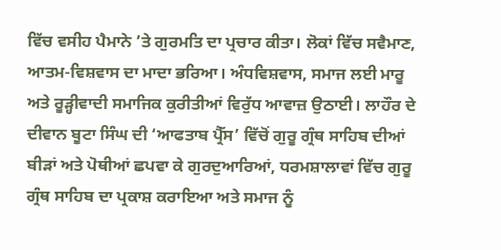ਵਿੱਚ ਵਸੀਹ ਪੈਮਾਨੇ ’ਤੇ ਗੁਰਮਤਿ ਦਾ ਪ੍ਰਚਾਰ ਕੀਤਾ। ਲੋਕਾਂ ਵਿੱਚ ਸਵੈਮਾਣ, ਆਤਮ-ਵਿਸ਼ਵਾਸ ਦਾ ਮਾਦਾ ਭਰਿਆ। ਅੰਧਵਿਸ਼ਵਾਸ, ਸਮਾਜ ਲਈ ਮਾਰੂ ਅਤੇ ਰੂੜ੍ਹੀਵਾਦੀ ਸਮਾਜਿਕ ਕੁਰੀਤੀਆਂ ਵਿਰੁੱਧ ਆਵਾਜ਼ ਉਠਾਈ। ਲਾਹੌਰ ਦੇ ਦੀਵਾਨ ਬੂਟਾ ਸਿੰਘ ਦੀ ‘ਆਫਤਾਬ ਪ੍ਰੈੱਸ’ ਵਿੱਚੋਂ ਗੁਰੂ ਗ੍ਰੰਥ ਸਾਹਿਬ ਦੀਆਂ ਬੀੜਾਂ ਅਤੇ ਪੋਥੀਆਂ ਛਪਵਾ ਕੇ ਗੁਰਦੁਆਰਿਆਂ, ਧਰਮਸ਼ਾਲਾਵਾਂ ਵਿੱਚ ਗੁਰੂ ਗ੍ਰੰਥ ਸਾਹਿਬ ਦਾ ਪ੍ਰਕਾਸ਼ ਕਰਾਇਆ ਅਤੇ ਸਮਾਜ ਨੂੰ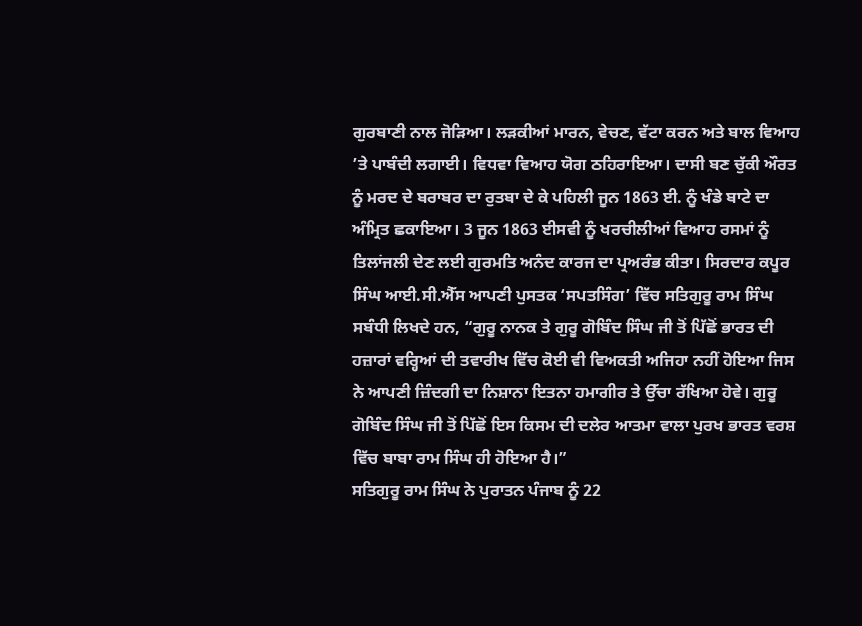ਗੁਰਬਾਣੀ ਨਾਲ ਜੋੜਿਆ। ਲੜਕੀਆਂ ਮਾਰਨ, ਵੇਚਣ, ਵੱਟਾ ਕਰਨ ਅਤੇ ਬਾਲ ਵਿਆਹ ’ਤੇ ਪਾਬੰਦੀ ਲਗਾਈ। ਵਿਧਵਾ ਵਿਆਹ ਯੋਗ ਠਹਿਰਾਇਆ। ਦਾਸੀ ਬਣ ਚੁੱਕੀ ਔਰਤ ਨੂੰ ਮਰਦ ਦੇ ਬਰਾਬਰ ਦਾ ਰੁਤਬਾ ਦੇ ਕੇ ਪਹਿਲੀ ਜੂਨ 1863 ਈ. ਨੂੰ ਖੰਡੇ ਬਾਟੇ ਦਾ ਅੰਮ੍ਰਿਤ ਛਕਾਇਆ। 3 ਜੂਨ 1863 ਈਸਵੀ ਨੂੰ ਖਰਚੀਲੀਆਂ ਵਿਆਹ ਰਸਮਾਂ ਨੂੰ ਤਿਲਾਂਜਲੀ ਦੇਣ ਲਈ ਗੁਰਮਤਿ ਅਨੰਦ ਕਾਰਜ ਦਾ ਪ੍ਰਅਰੰਭ ਕੀਤਾ। ਸਿਰਦਾਰ ਕਪੂਰ ਸਿੰਘ ਆਈ.ਸੀ.ਐੱਸ ਆਪਣੀ ਪੁਸਤਕ ‘ਸਪਤਸਿੰਗ’ ਵਿੱਚ ਸਤਿਗੁਰੂ ਰਾਮ ਸਿੰਘ ਸਬੰਧੀ ਲਿਖਦੇ ਹਨ, “ਗੁਰੂ ਨਾਨਕ ਤੇ ਗੁਰੂ ਗੋਬਿੰਦ ਸਿੰਘ ਜੀ ਤੋਂ ਪਿੱਛੋਂ ਭਾਰਤ ਦੀ ਹਜ਼ਾਰਾਂ ਵਰ੍ਹਿਆਂ ਦੀ ਤਵਾਰੀਖ ਵਿੱਚ ਕੋਈ ਵੀ ਵਿਅਕਤੀ ਅਜਿਹਾ ਨਹੀਂ ਹੋਇਆ ਜਿਸ ਨੇ ਆਪਣੀ ਜ਼ਿੰਦਗੀ ਦਾ ਨਿਸ਼ਾਨਾ ਇਤਨਾ ਹਮਾਗੀਰ ਤੇ ਉੱਚਾ ਰੱਖਿਆ ਹੋਵੇ। ਗੁਰੂ ਗੋਬਿੰਦ ਸਿੰਘ ਜੀ ਤੋਂ ਪਿੱਛੋਂ ਇਸ ਕਿਸਮ ਦੀ ਦਲੇਰ ਆਤਮਾ ਵਾਲਾ ਪੁਰਖ ਭਾਰਤ ਵਰਸ਼ ਵਿੱਚ ਬਾਬਾ ਰਾਮ ਸਿੰਘ ਹੀ ਹੋਇਆ ਹੈ।”
ਸਤਿਗੁਰੂ ਰਾਮ ਸਿੰਘ ਨੇ ਪੁਰਾਤਨ ਪੰਜਾਬ ਨੂੰ 22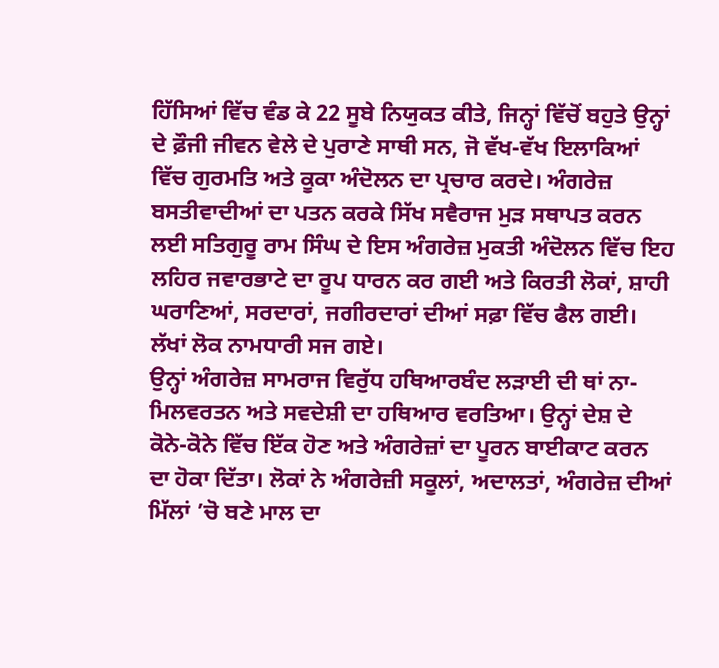ਹਿੱਸਿਆਂ ਵਿੱਚ ਵੰਡ ਕੇ 22 ਸੂਬੇ ਨਿਯੁਕਤ ਕੀਤੇ, ਜਿਨ੍ਹਾਂ ਵਿੱਚੋਂ ਬਹੁਤੇ ਉਨ੍ਹਾਂ ਦੇ ਫ਼ੌਜੀ ਜੀਵਨ ਵੇਲੇ ਦੇ ਪੁਰਾਣੇ ਸਾਥੀ ਸਨ, ਜੋ ਵੱਖ-ਵੱਖ ਇਲਾਕਿਆਂ ਵਿੱਚ ਗੁਰਮਤਿ ਅਤੇ ਕੂਕਾ ਅੰਦੋਲਨ ਦਾ ਪ੍ਰਚਾਰ ਕਰਦੇ। ਅੰਗਰੇਜ਼ ਬਸਤੀਵਾਦੀਆਂ ਦਾ ਪਤਨ ਕਰਕੇ ਸਿੱਖ ਸਵੈਰਾਜ ਮੁੜ ਸਥਾਪਤ ਕਰਨ ਲਈ ਸਤਿਗੁਰੂ ਰਾਮ ਸਿੰਘ ਦੇ ਇਸ ਅੰਗਰੇਜ਼ ਮੁਕਤੀ ਅੰਦੋਲਨ ਵਿੱਚ ਇਹ ਲਹਿਰ ਜਵਾਰਭਾਟੇ ਦਾ ਰੂਪ ਧਾਰਨ ਕਰ ਗਈ ਅਤੇ ਕਿਰਤੀ ਲੋਕਾਂ, ਸ਼ਾਹੀ ਘਰਾਣਿਆਂ, ਸਰਦਾਰਾਂ, ਜਗੀਰਦਾਰਾਂ ਦੀਆਂ ਸਫ਼ਾ ਵਿੱਚ ਫੈਲ ਗਈ। ਲੱਖਾਂ ਲੋਕ ਨਾਮਧਾਰੀ ਸਜ ਗਏ।
ਉਨ੍ਹਾਂ ਅੰਗਰੇਜ਼ ਸਾਮਰਾਜ ਵਿਰੁੱਧ ਹਥਿਆਰਬੰਦ ਲੜਾਈ ਦੀ ਥਾਂ ਨਾ-ਮਿਲਵਰਤਨ ਅਤੇ ਸਵਦੇਸ਼ੀ ਦਾ ਹਥਿਆਰ ਵਰਤਿਆ। ਉਨ੍ਹਾਂ ਦੇਸ਼ ਦੇ ਕੋਨੇ-ਕੋਨੇ ਵਿੱਚ ਇੱਕ ਹੋਣ ਅਤੇ ਅੰਗਰੇਜ਼ਾਂ ਦਾ ਪੂਰਨ ਬਾਈਕਾਟ ਕਰਨ ਦਾ ਹੋਕਾ ਦਿੱਤਾ। ਲੋਕਾਂ ਨੇ ਅੰਗਰੇਜ਼ੀ ਸਕੂਲਾਂ, ਅਦਾਲਤਾਂ, ਅੰਗਰੇਜ਼ ਦੀਆਂ ਮਿੱਲਾਂ ’ਚੋ ਬਣੇ ਮਾਲ ਦਾ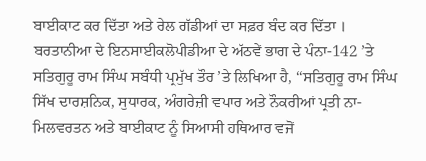ਬਾਈਕਾਟ ਕਰ ਦਿੱਤਾ ਅਤੇ ਰੇਲ ਗੱਡੀਆਂ ਦਾ ਸਫ਼ਰ ਬੰਦ ਕਰ ਦਿੱਤਾ ।
ਬਰਤਾਨੀਆ ਦੇ ਇਨਸਾਈਕਲੋਪੀਡੀਆ ਦੇ ਅੱਠਵੇਂ ਭਾਗ ਦੇ ਪੰਨਾ-142 ’ਤੇ ਸਤਿਗੁਰੂ ਰਾਮ ਸਿੰਘ ਸਬੰਧੀ ਪ੍ਰਮੁੱਖ ਤੌਰ ’ਤੇ ਲਿਖਿਆ ਹੈ, ‘‘ਸਤਿਗੁਰੂ ਰਾਮ ਸਿੰਘ ਸਿੱਖ ਦਾਰਸ਼ਨਿਕ, ਸੁਧਾਰਕ, ਅੰਗਰੇਜ਼ੀ ਵਪਾਰ ਅਤੇ ਨੌਕਰੀਆਂ ਪ੍ਰਤੀ ਨਾ-ਮਿਲਵਰਤਨ ਅਤੇ ਬਾਈਕਾਟ ਨੂੰ ਸਿਆਸੀ ਹਥਿਆਰ ਵਜੋਂ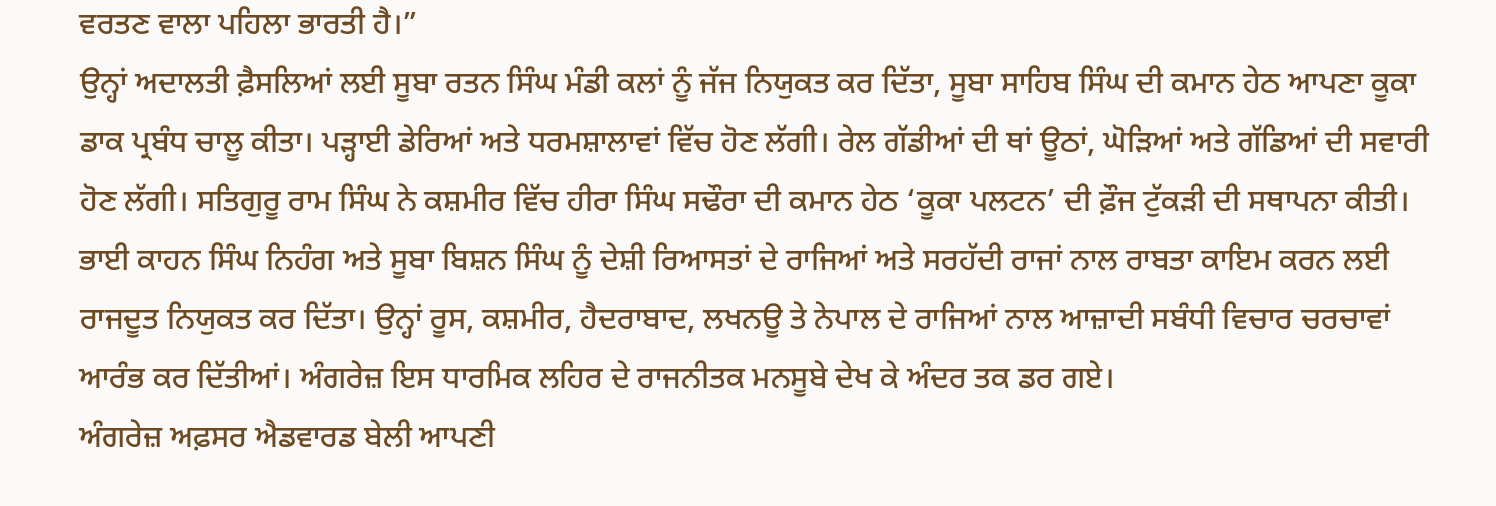ਵਰਤਣ ਵਾਲਾ ਪਹਿਲਾ ਭਾਰਤੀ ਹੈ।”
ਉਨ੍ਹਾਂ ਅਦਾਲਤੀ ਫ਼ੈਸਲਿਆਂ ਲਈ ਸੂਬਾ ਰਤਨ ਸਿੰਘ ਮੰਡੀ ਕਲਾਂ ਨੂੰ ਜੱਜ ਨਿਯੁਕਤ ਕਰ ਦਿੱਤਾ, ਸੂਬਾ ਸਾਹਿਬ ਸਿੰਘ ਦੀ ਕਮਾਨ ਹੇਠ ਆਪਣਾ ਕੂਕਾ ਡਾਕ ਪ੍ਰਬੰਧ ਚਾਲੂ ਕੀਤਾ। ਪੜ੍ਹਾਈ ਡੇਰਿਆਂ ਅਤੇ ਧਰਮਸ਼ਾਲਾਵਾਂ ਵਿੱਚ ਹੋਣ ਲੱਗੀ। ਰੇਲ ਗੱਡੀਆਂ ਦੀ ਥਾਂ ਊਠਾਂ, ਘੋੜਿਆਂ ਅਤੇ ਗੱਡਿਆਂ ਦੀ ਸਵਾਰੀ ਹੋਣ ਲੱਗੀ। ਸਤਿਗੁਰੂ ਰਾਮ ਸਿੰਘ ਨੇ ਕਸ਼ਮੀਰ ਵਿੱਚ ਹੀਰਾ ਸਿੰਘ ਸਢੌਰਾ ਦੀ ਕਮਾਨ ਹੇਠ ‘ਕੂਕਾ ਪਲਟਨ’ ਦੀ ਫ਼ੌਜ ਟੁੱਕੜੀ ਦੀ ਸਥਾਪਨਾ ਕੀਤੀ। ਭਾਈ ਕਾਹਨ ਸਿੰਘ ਨਿਹੰਗ ਅਤੇ ਸੂਬਾ ਬਿਸ਼ਨ ਸਿੰਘ ਨੂੰ ਦੇਸ਼ੀ ਰਿਆਸਤਾਂ ਦੇ ਰਾਜਿਆਂ ਅਤੇ ਸਰਹੱਦੀ ਰਾਜਾਂ ਨਾਲ ਰਾਬਤਾ ਕਾਇਮ ਕਰਨ ਲਈ ਰਾਜਦੂਤ ਨਿਯੁਕਤ ਕਰ ਦਿੱਤਾ। ਉਨ੍ਹਾਂ ਰੂਸ, ਕਸ਼ਮੀਰ, ਹੈਦਰਾਬਾਦ, ਲਖਨਊ ਤੇ ਨੇਪਾਲ ਦੇ ਰਾਜਿਆਂ ਨਾਲ ਆਜ਼ਾਦੀ ਸਬੰਧੀ ਵਿਚਾਰ ਚਰਚਾਵਾਂ ਆਰੰਭ ਕਰ ਦਿੱਤੀਆਂ। ਅੰਗਰੇਜ਼ ਇਸ ਧਾਰਮਿਕ ਲਹਿਰ ਦੇ ਰਾਜਨੀਤਕ ਮਨਸੂਬੇ ਦੇਖ ਕੇ ਅੰਦਰ ਤਕ ਡਰ ਗਏ।
ਅੰਗਰੇਜ਼ ਅਫ਼ਸਰ ਐਡਵਾਰਡ ਬੇਲੀ ਆਪਣੀ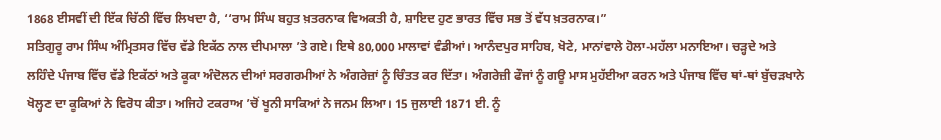1868 ਈਸਵੀਂ ਦੀ ਇੱਕ ਚਿੱਠੀ ਵਿੱਚ ਲਿਖਦਾ ਹੈ, ‘‘ਰਾਮ ਸਿੰਘ ਬਹੁਤ ਖ਼ਤਰਨਾਕ ਵਿਅਕਤੀ ਹੈ, ਸ਼ਾਇਦ ਹੁਣ ਭਾਰਤ ਵਿੱਚ ਸਭ ਤੋਂ ਵੱਧ ਖ਼ਤਰਨਾਕ।”
ਸਤਿਗੁਰੂ ਰਾਮ ਸਿੰਘ ਅੰਮ੍ਰਿਤਸਰ ਵਿੱਚ ਵੱਡੇ ਇਕੱਠ ਨਾਲ ਦੀਪਮਾਲਾ ’ਤੇ ਗਏ। ਇਥੇ 80,000 ਮਾਲਾਵਾਂ ਵੰਡੀਆਂ। ਆਨੰਦਪੁਰ ਸਾਹਿਬ, ਖੋਟੇ, ਮਾਨਾਂਵਾਲੇ ਹੋਲਾ-ਮਹੱਲਾ ਮਨਾਇਆ। ਚੜ੍ਹਦੇ ਅਤੇ ਲਹਿੰਦੇ ਪੰਜਾਬ ਵਿੱਚ ਵੱਡੇ ਇਕੱਠਾਂ ਅਤੇ ਕੂਕਾ ਅੰਦੋਲਨ ਦੀਆਂ ਸਰਗਰਮੀਆਂ ਨੇ ਅੰਗਰੇਜ਼ਾਂ ਨੂੰ ਚਿੰਤਤ ਕਰ ਦਿੱਤਾ। ਅੰਗਰੇਜ਼ੀ ਫੌਜਾਂ ਨੂੰ ਗਊ ਮਾਸ ਮੁਹੱਈਆ ਕਰਨ ਅਤੇ ਪੰਜਾਬ ਵਿੱਚ ਥਾਂ-ਥਾਂ ਬੁੱਚੜਖਾਨੇ ਖੋਲ੍ਹਣ ਦਾ ਕੂਕਿਆਂ ਨੇ ਵਿਰੋਧ ਕੀਤਾ। ਅਜਿਹੇ ਟਕਰਾਅ ’ਚੋਂ ਖੂਨੀ ਸਾਕਿਆਂ ਨੇ ਜਨਮ ਲਿਆ। 15 ਜੁਲਾਈ 1871 ਈ. ਨੂੰ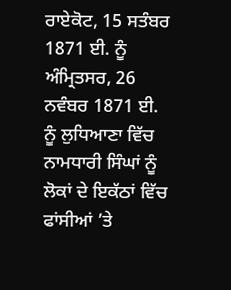ਰਾਏਕੋਟ, 15 ਸਤੰਬਰ 1871 ਈ. ਨੂੰ ਅੰਮ੍ਰਿਤਸਰ, 26 ਨਵੰਬਰ 1871 ਈ. ਨੂੰ ਲੁਧਿਆਣਾ ਵਿੱਚ ਨਾਮਧਾਰੀ ਸਿੰਘਾਂ ਨੂੰ ਲੋਕਾਂ ਦੇ ਇਕੱਠਾਂ ਵਿੱਚ ਫਾਂਸੀਆਂ ’ਤੇ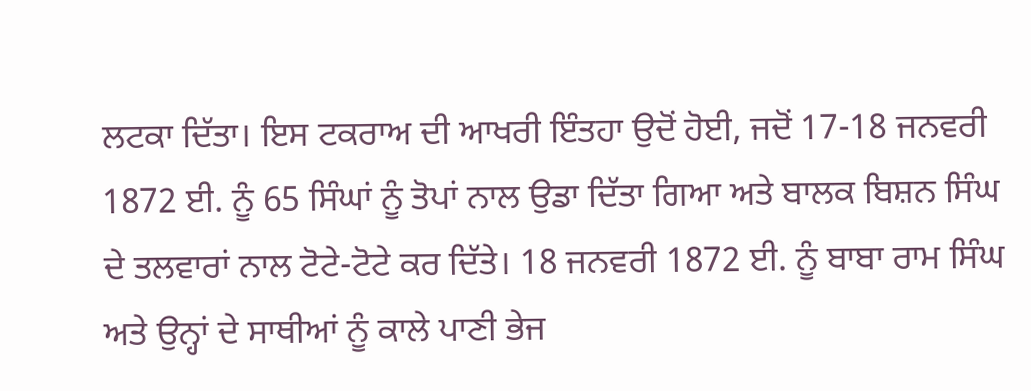ਲਟਕਾ ਦਿੱਤਾ। ਇਸ ਟਕਰਾਅ ਦੀ ਆਖਰੀ ਇੰਤਹਾ ਉਦੋਂ ਹੋਈ, ਜਦੋਂ 17-18 ਜਨਵਰੀ 1872 ਈ. ਨੂੰ 65 ਸਿੰਘਾਂ ਨੂੰ ਤੋਪਾਂ ਨਾਲ ਉਡਾ ਦਿੱਤਾ ਗਿਆ ਅਤੇ ਬਾਲਕ ਬਿਸ਼ਨ ਸਿੰਘ ਦੇ ਤਲਵਾਰਾਂ ਨਾਲ ਟੋਟੇ-ਟੋਟੇ ਕਰ ਦਿੱਤੇ। 18 ਜਨਵਰੀ 1872 ਈ. ਨੂੰ ਬਾਬਾ ਰਾਮ ਸਿੰਘ ਅਤੇ ਉਨ੍ਹਾਂ ਦੇ ਸਾਥੀਆਂ ਨੂੰ ਕਾਲੇ ਪਾਣੀ ਭੇਜ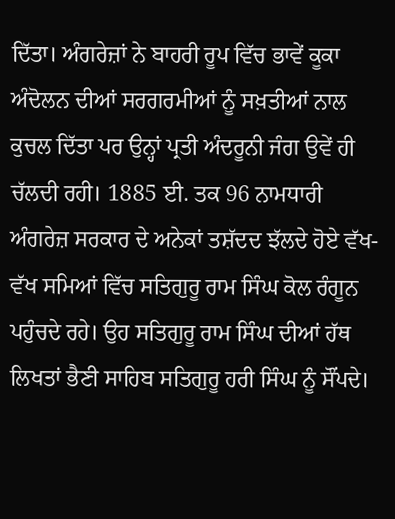ਦਿੱਤਾ। ਅੰਗਰੇਜ਼ਾਂ ਨੇ ਬਾਹਰੀ ਰੂਪ ਵਿੱਚ ਭਾਵੇਂ ਕੂਕਾ ਅੰਦੋਲਨ ਦੀਆਂ ਸਰਗਰਮੀਆਂ ਨੂੰ ਸਖ਼ਤੀਆਂ ਨਾਲ ਕੁਚਲ ਦਿੱਤਾ ਪਰ ਉਨ੍ਹਾਂ ਪ੍ਰਤੀ ਅੰਦਰੂਨੀ ਜੰਗ ਉਵੇਂ ਹੀ ਚੱਲਦੀ ਰਹੀ। 1885 ਈ. ਤਕ 96 ਨਾਮਧਾਰੀ ਅੰਗਰੇਜ਼ ਸਰਕਾਰ ਦੇ ਅਨੇਕਾਂ ਤਸ਼ੱਦਦ ਝੱਲਦੇ ਹੋਏ ਵੱਖ-ਵੱਖ ਸਮਿਆਂ ਵਿੱਚ ਸਤਿਗੁਰੂ ਰਾਮ ਸਿੰਘ ਕੋਲ ਰੰਗੂਨ ਪਹੁੰਚਦੇ ਰਹੇ। ਉਹ ਸਤਿਗੁਰੂ ਰਾਮ ਸਿੰਘ ਦੀਆਂ ਹੱਥ ਲਿਖਤਾਂ ਭੈਣੀ ਸਾਹਿਬ ਸਤਿਗੁਰੂ ਹਰੀ ਸਿੰਘ ਨੂੰ ਸੌਂਪਦੇ।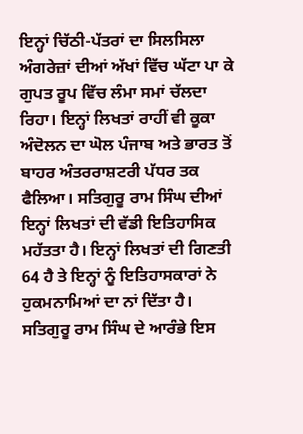ਇਨ੍ਹਾਂ ਚਿੱਠੀ-ਪੱਤਰਾਂ ਦਾ ਸਿਲਸਿਲਾ ਅੰਗਰੇਜ਼ਾਂ ਦੀਆਂ ਅੱਖਾਂ ਵਿੱਚ ਘੱਟਾ ਪਾ ਕੇ ਗੁਪਤ ਰੂਪ ਵਿੱਚ ਲੰਮਾ ਸਮਾਂ ਚੱਲਦਾ ਰਿਹਾ। ਇਨ੍ਹਾਂ ਲਿਖਤਾਂ ਰਾਹੀਂ ਵੀ ਕੂਕਾ ਅੰਦੋਲਨ ਦਾ ਘੋਲ ਪੰਜਾਬ ਅਤੇ ਭਾਰਤ ਤੋਂ ਬਾਹਰ ਅੰਤਰਰਾਸ਼ਟਰੀ ਪੱਧਰ ਤਕ ਫੈਲਿਆ। ਸਤਿਗੁਰੂ ਰਾਮ ਸਿੰਘ ਦੀਆਂ ਇਨ੍ਹਾਂ ਲਿਖਤਾਂ ਦੀ ਵੱਡੀ ਇਤਿਹਾਸਿਕ ਮਹੱਤਤਾ ਹੈ। ਇਨ੍ਹਾਂ ਲਿਖਤਾਂ ਦੀ ਗਿਣਤੀ 64 ਹੈ ਤੇ ਇਨ੍ਹਾਂ ਨੂੰ ਇਤਿਹਾਸਕਾਰਾਂ ਨੇ ਹੁਕਮਨਾਮਿਆਂ ਦਾ ਨਾਂ ਦਿੱਤਾ ਹੈ। ਸਤਿਗੁਰੂ ਰਾਮ ਸਿੰਘ ਦੇ ਆਰੰਭੇ ਇਸ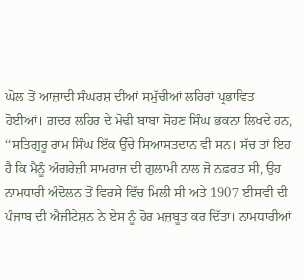ਘੋਲ ਤੋਂ ਆਜ਼ਾਦੀ ਸੰਘਰਸ਼ ਦੀਆਂ ਸਮੁੱਚੀਆਂ ਲਹਿਰਾਂ ਪ੍ਰਭਾਵਿਤ ਹੋਈਆਂ। ਗ਼ਦਰ ਲਹਿਰ ਦੇ ਮੋਢੀ ਬਾਬਾ ਸੋਹਣ ਸਿੰਘ ਭਕਨਾ ਲਿਖਦੇ ਹਨ, ‘‘ਸਤਿਗੁਰੂ ਰਾਮ ਸਿੰਘ ਇੱਕ ਉੱਚੇ ਸਿਆਸਤਦਾਨ ਵੀ ਸਨ। ਸੱਚ ਤਾਂ ਇਹ ਹੈ ਕਿ ਮੈਨੂੰ ਅੰਗਰੇਜ਼ੀ ਸਾਮਰਾਜ ਦੀ ਗੁਲਾਮੀ ਨਾਲ ਜੋ ਨਫ਼ਰਤ ਸੀ, ਉਹ ਨਾਮਧਾਰੀ ਅੰਦੋਲਨ ਤੋਂ ਵਿਰਸੇ ਵਿੱਚ ਮਿਲੀ ਸੀ ਅਤੇ 1907 ਈਸਵੀ ਦੀ ਪੰਜਾਬ ਦੀ ਐਜੀਟੇਸ਼ਨ ਨੇ ਏਸ ਨੂੰ ਹੋਰ ਮਜ਼ਬੂਤ ਕਰ ਦਿੱਤਾ। ਨਾਮਧਾਰੀਆਂ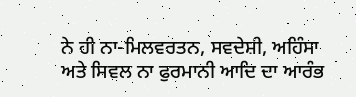ਨੇ ਹੀ ਨਾ-ਮਿਲਵਰਤਨ, ਸਵਦੇਸ਼ੀ, ਅਹਿੰਸਾ ਅਤੇ ਸਿਵਲ ਨਾ ਫੁਰਮਾਨੀ ਆਦਿ ਦਾ ਆਰੰਭ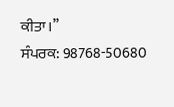ਕੀਤਾ।’’
ਸੰਪਰਕ: 98768-50680